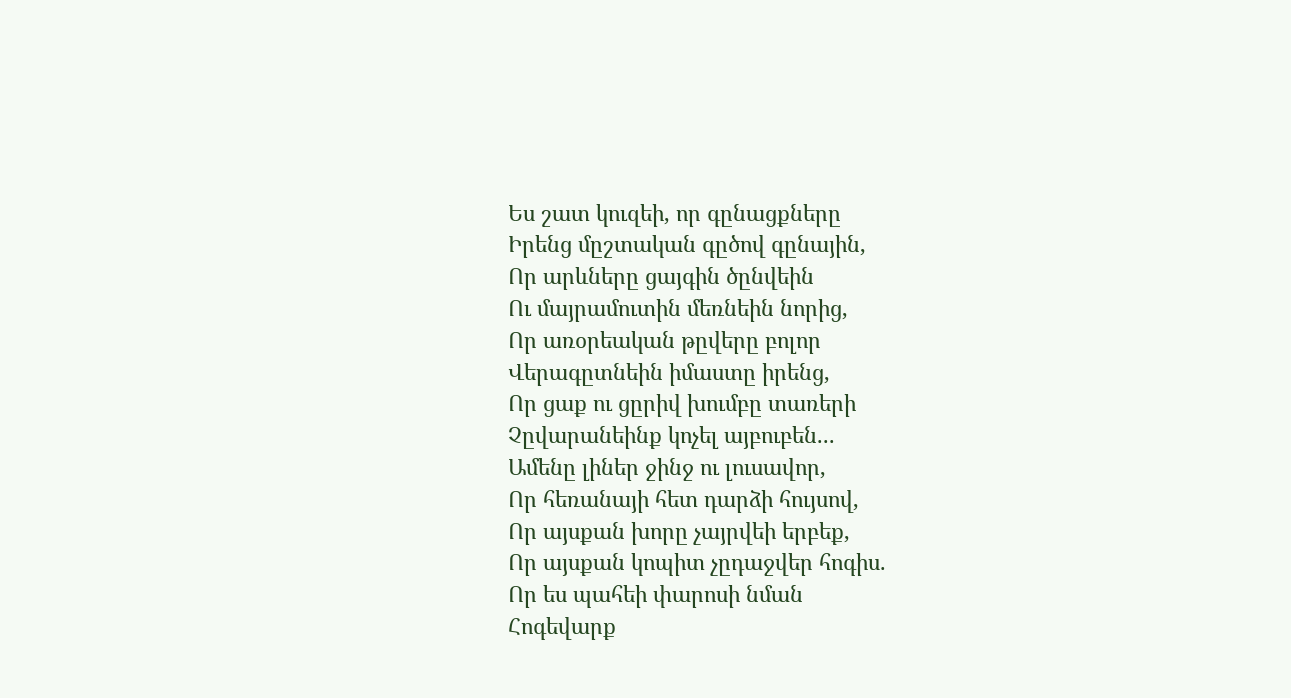Ես շատ կուզեի, որ գընացքները
Իրենց մըշտական գըծով գընային,
Որ արևները ցայգին ծընվեին
Ու մայրամուտին մեռնեին նորից,
Որ առօրեական թըվերը բոլոր
Վերագըտնեին իմաստը իրենց,
Որ ցաք ու ցըրիվ խումբը տառերի
Չըվարանեինք կոչել այբուբեն...
Ամենը լիներ ջինջ ու լուսավոր,
Որ հեռանայի հետ դարձի հույսով,
Որ այսքան խորը չայրվեի երբեք,
Որ այսքան կոպիտ չըդաջվեր հոգիս.
Որ ես պահեի փարոսի նման
Հոգեվարք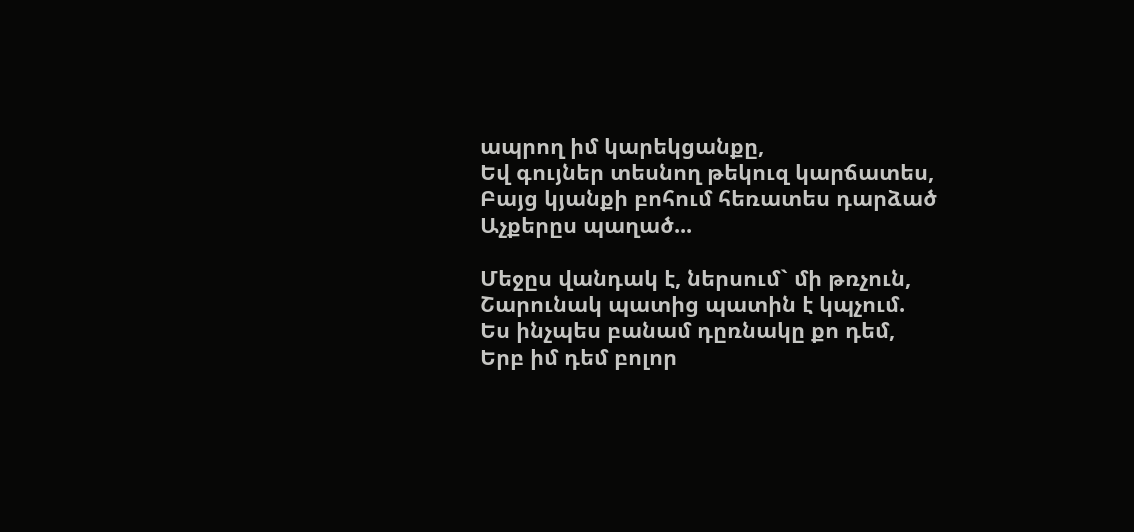ապրող իմ կարեկցանքը,
Եվ գույներ տեսնող թեկուզ կարճատես,
Բայց կյանքի բոհում հեռատես դարձած
Աչքերըս պաղած...

Մեջըս վանդակ է, ներսում` մի թռչուն,
Շարունակ պատից պատին է կպչում.
Ես ինչպես բանամ դըռնակը քո դեմ,
Երբ իմ դեմ բոլոր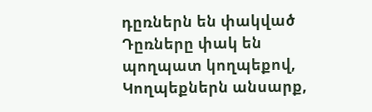դըռներն են փակված
Դըռները փակ են պողպատ կողպեքով,
Կողպեքներն անսարք,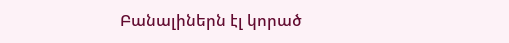Բանալիներն էլ կորած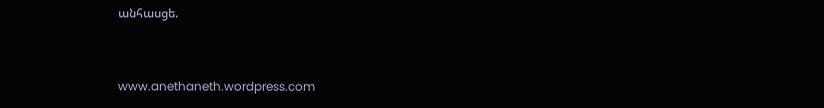անհասցե.


www.anethaneth.wordpress.com